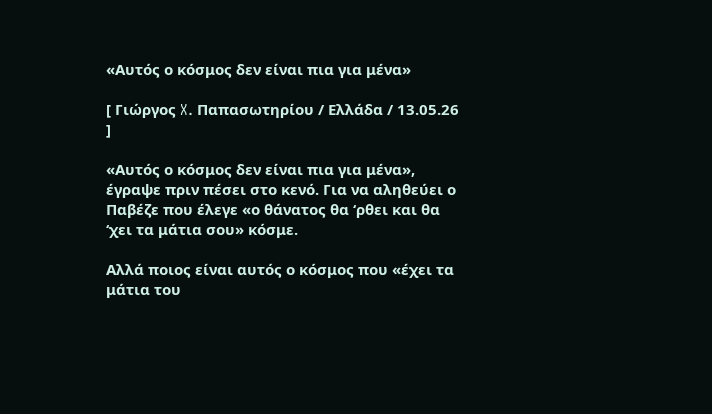«Αυτός ο κόσμος δεν είναι πια για μένα»

[ Γιώργος X. Παπασωτηρίου / Ελλάδα / 13.05.26 ]

«Αυτός ο κόσμος δεν είναι πια για μένα», έγραψε πριν πέσει στο κενό. Για να αληθεύει ο Παβέζε που έλεγε «ο θάνατος θα ‘ρθει και θα ‘χει τα μάτια σου» κόσμε.

Αλλά ποιος είναι αυτός ο κόσμος που «έχει τα μάτια του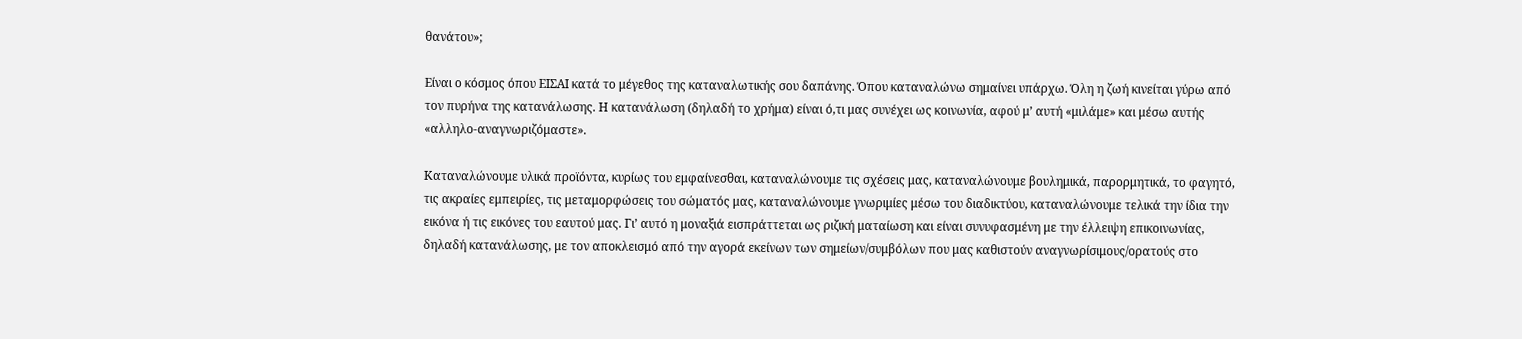θανάτου»;

Είναι ο κόσμος όπου ΕΙΣΑΙ κατά το μέγεθος της καταναλωτικής σου δαπάνης. Όπου καταναλώνω σημαίνει υπάρχω. Όλη η ζωή κινείται γύρω από τον πυρήνα της κατανάλωσης. Η κατανάλωση (δηλαδή το χρήμα) είναι ό,τι μας συνέχει ως κοινωνία, αφού μ’ αυτή «μιλάμε» και μέσω αυτής «αλληλο-αναγνωριζόμαστε».

Καταναλώνουμε υλικά προϊόντα, κυρίως του εμφαίνεσθαι, καταναλώνουμε τις σχέσεις μας, καταναλώνουμε βουλημικά, παρορμητικά, το φαγητό, τις ακραίες εμπειρίες, τις μεταμορφώσεις του σώματός μας, καταναλώνουμε γνωριμίες μέσω του διαδικτύου, καταναλώνουμε τελικά την ίδια την εικόνα ή τις εικόνες του εαυτού μας. Γι’ αυτό η μοναξιά εισπράττεται ως ριζική ματαίωση και είναι συνυφασμένη με την έλλειψη επικοινωνίας, δηλαδή κατανάλωσης, με τον αποκλεισμό από την αγορά εκείνων των σημείων/συμβόλων που μας καθιστούν αναγνωρίσιμους/ορατούς στο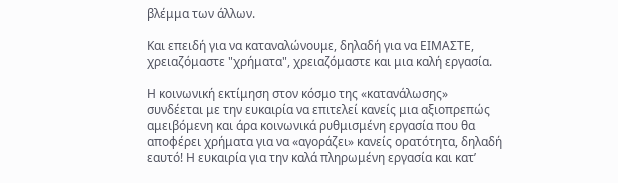βλέμμα των άλλων.

Και επειδή για να καταναλώνουμε, δηλαδή για να ΕΙΜΑΣΤΕ, χρειαζόμαστε "χρήματα", χρειαζόμαστε και μια καλή εργασία.

Η κοινωνική εκτίμηση στον κόσμο της «κατανάλωσης» συνδέεται με την ευκαιρία να επιτελεί κανείς μια αξιοπρεπώς αμειβόμενη και άρα κοινωνικά ρυθμισμένη εργασία που θα αποφέρει χρήματα για να «αγοράζει» κανείς ορατότητα, δηλαδή εαυτό! Η ευκαιρία για την καλά πληρωμένη εργασία και κατ’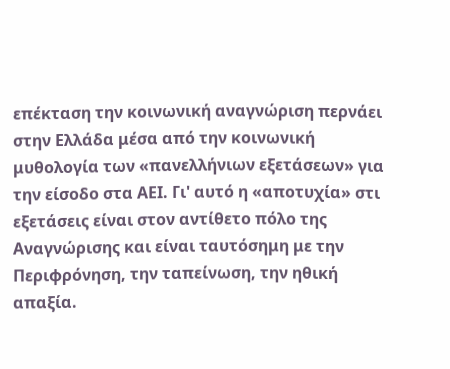επέκταση την κοινωνική αναγνώριση περνάει στην Ελλάδα μέσα από την κοινωνική μυθολογία των «πανελλήνιων εξετάσεων» για την είσοδο στα ΑΕΙ. Γι' αυτό η «αποτυχία» στι εξετάσεις είναι στον αντίθετο πόλο της Αναγνώρισης και είναι ταυτόσημη με την Περιφρόνηση, την ταπείνωση, την ηθική απαξία.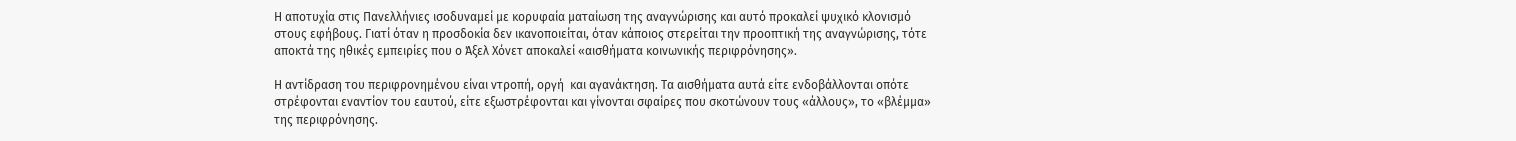Η αποτυχία στις Πανελλήνιες ισοδυναμεί με κορυφαία ματαίωση της αναγνώρισης και αυτό προκαλεί ψυχικό κλονισμό στους εφήβους. Γιατί όταν η προσδοκία δεν ικανοποιείται, όταν κάποιος στερείται την προοπτική της αναγνώρισης, τότε αποκτά της ηθικές εμπειρίες που ο Άξελ Χόνετ αποκαλεί «αισθήματα κοινωνικής περιφρόνησης».

Η αντίδραση του περιφρονημένου είναι ντροπή, οργή  και αγανάκτηση. Τα αισθήματα αυτά είτε ενδοβάλλονται οπότε στρέφονται εναντίον του εαυτού, είτε εξωστρέφονται και γίνονται σφαίρες που σκοτώνουν τους «άλλους», το «βλέμμα» της περιφρόνησης.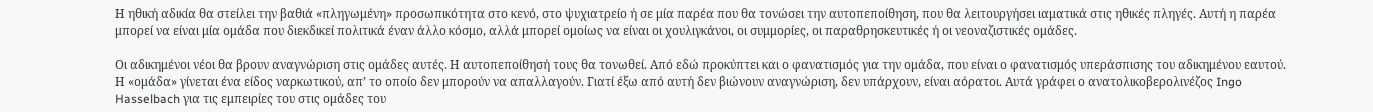Η ηθική αδικία θα στείλει την βαθιά «πληγωμένη» προσωπικότητα στο κενό, στο ψυχιατρείο ή σε μία παρέα που θα τονώσει την αυτοπεποίθηση, που θα λειτουργήσει ιαματικά στις ηθικές πληγές. Αυτή η παρέα μπορεί να είναι μία ομάδα που διεκδικεί πολιτικά έναν άλλο κόσμο, αλλά μπορεί ομοίως να είναι οι χουλιγκάνοι, οι συμμορίες, οι παραθρησκευτικές ή οι νεοναζιστικές ομάδες.

Οι αδικημένοι νέοι θα βρουν αναγνώριση στις ομάδες αυτές. Η αυτοπεποίθησή τους θα τονωθεί. Από εδώ προκύπτει και ο φανατισμός για την ομάδα, που είναι ο φανατισμός υπεράσπισης του αδικημένου εαυτού. Η «ομάδα» γίνεται ένα είδος ναρκωτικού, απ’ το οποίο δεν μπορούν να απαλλαγούν. Γιατί έξω από αυτή δεν βιώνουν αναγνώριση, δεν υπάρχουν, είναι αόρατοι. Αυτά γράφει ο ανατολικοβερολινέζος Ingo Hasselbach για τις εμπειρίες του στις ομάδες του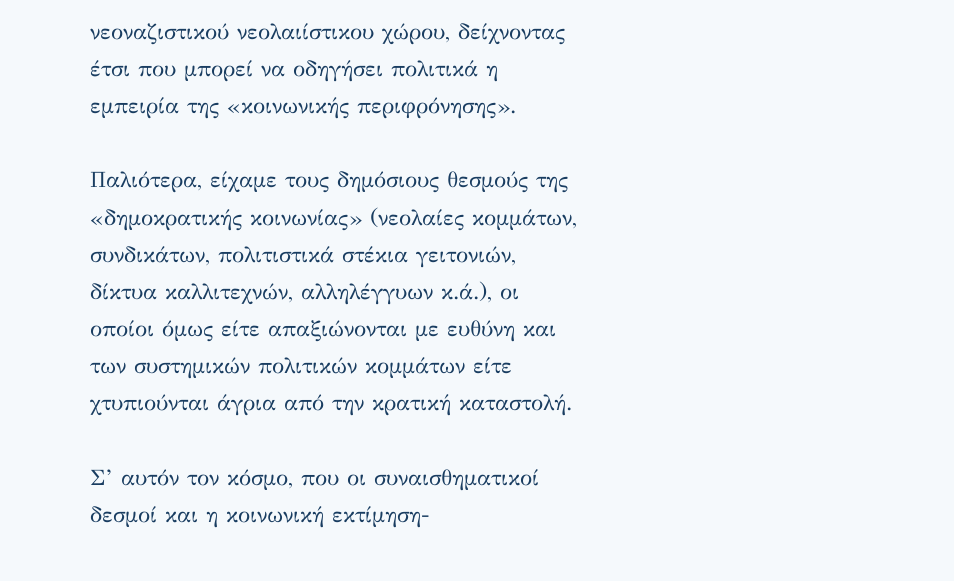νεοναζιστικού νεολαιίστικου χώρου, δείχνοντας έτσι που μπορεί να οδηγήσει πολιτικά η εμπειρία της «κοινωνικής περιφρόνησης».

Παλιότερα, είχαμε τους δημόσιους θεσμούς της «δημοκρατικής κοινωνίας» (νεολαίες κομμάτων, συνδικάτων, πολιτιστικά στέκια γειτονιών, δίκτυα καλλιτεχνών, αλληλέγγυων κ.ά.), οι οποίοι όμως είτε απαξιώνονται με ευθύνη και των συστημικών πολιτικών κομμάτων είτε χτυπιούνται άγρια από την κρατική καταστολή.

Σ’ αυτόν τον κόσμο, που οι συναισθηματικοί δεσμοί και η κοινωνική εκτίμηση-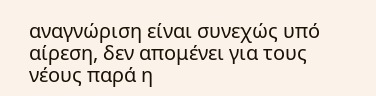αναγνώριση είναι συνεχώς υπό αίρεση, δεν απομένει για τους νέους παρά η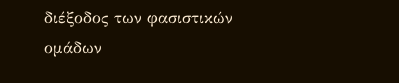διέξοδος των φασιστικών ομάδων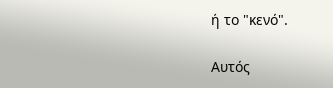ή το "κενό".

Αυτός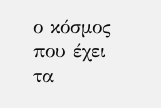ο κόσμος που έχει τα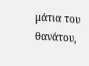μάτια του θανάτου,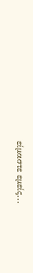είμαστε εμείς...